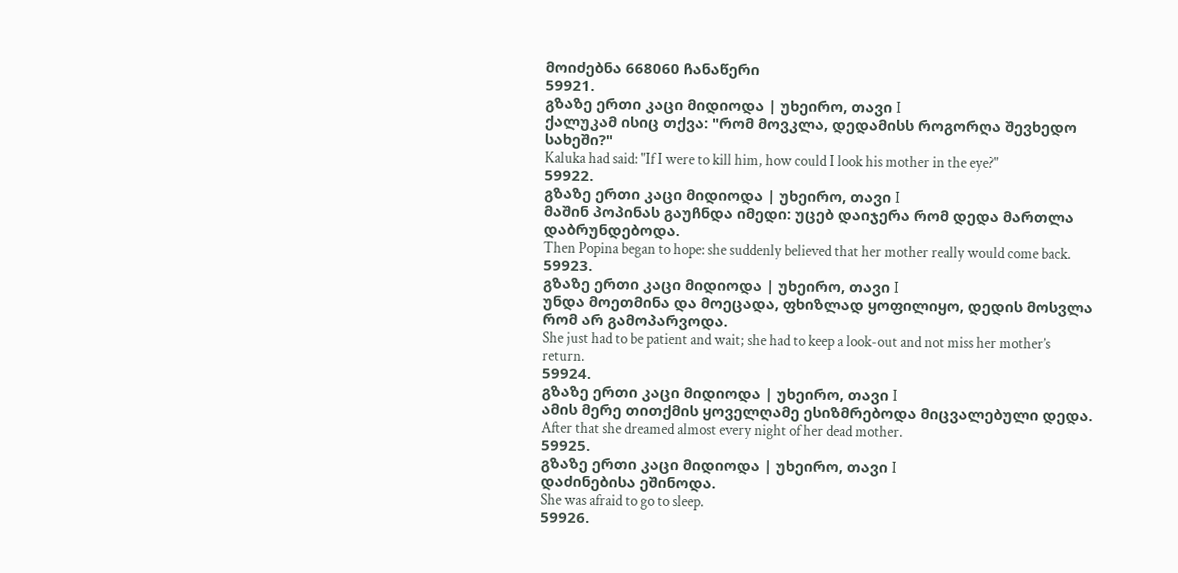მოიძებნა 668060 ჩანაწერი
59921.
გზაზე ერთი კაცი მიდიოდა | უხეირო, თავი I
ქალუკამ ისიც თქვა: "რომ მოვკლა, დედამისს როგორღა შევხედო სახეში?"
Kaluka had said: "If I were to kill him, how could I look his mother in the eye?"
59922.
გზაზე ერთი კაცი მიდიოდა | უხეირო, თავი I
მაშინ პოპინას გაუჩნდა იმედი: უცებ დაიჯერა რომ დედა მართლა დაბრუნდებოდა.
Then Popina began to hope: she suddenly believed that her mother really would come back.
59923.
გზაზე ერთი კაცი მიდიოდა | უხეირო, თავი I
უნდა მოეთმინა და მოეცადა, ფხიზლად ყოფილიყო, დედის მოსვლა რომ არ გამოპარვოდა.
She just had to be patient and wait; she had to keep a look-out and not miss her mother’s return.
59924.
გზაზე ერთი კაცი მიდიოდა | უხეირო, თავი I
ამის მერე თითქმის ყოველღამე ესიზმრებოდა მიცვალებული დედა.
After that she dreamed almost every night of her dead mother.
59925.
გზაზე ერთი კაცი მიდიოდა | უხეირო, თავი I
დაძინებისა ეშინოდა.
She was afraid to go to sleep.
59926.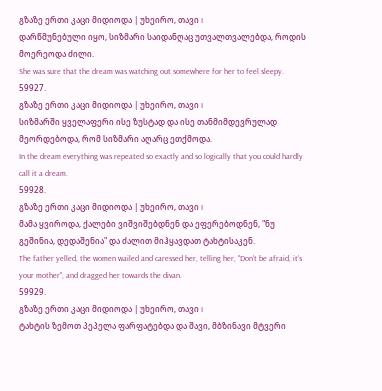გზაზე ერთი კაცი მიდიოდა | უხეირო, თავი I
დარწმუნებული იყო, სიზმარი საიდანღაც უთვალთვალებდა, როდის მოერეოდა ძილი.
She was sure that the dream was watching out somewhere for her to feel sleepy.
59927.
გზაზე ერთი კაცი მიდიოდა | უხეირო, თავი I
სიზმარში ყველაფერი ისე ზუსტად და ისე თანმიმდევრულად მეორდებოდა, რომ სიზმარი აღარც ეთქმოდა.
In the dream everything was repeated so exactly and so logically that you could hardly call it a dream.
59928.
გზაზე ერთი კაცი მიდიოდა | უხეირო, თავი I
მამა ყვიროდა, ქალები ვიშვიშებდნენ და ეფერებოდნენ, "ნუ გეშინია, დედაშენია" და ძალით მიჰყავდათ ტახტისაკენ.
The father yelled, the women wailed and caressed her, telling her, "Don’t be afraid, it’s your mother", and dragged her towards the divan.
59929.
გზაზე ერთი კაცი მიდიოდა | უხეირო, თავი I
ტახტის ზემოთ პეპელა ფარფატებდა და შავი, მბზინავი მტვერი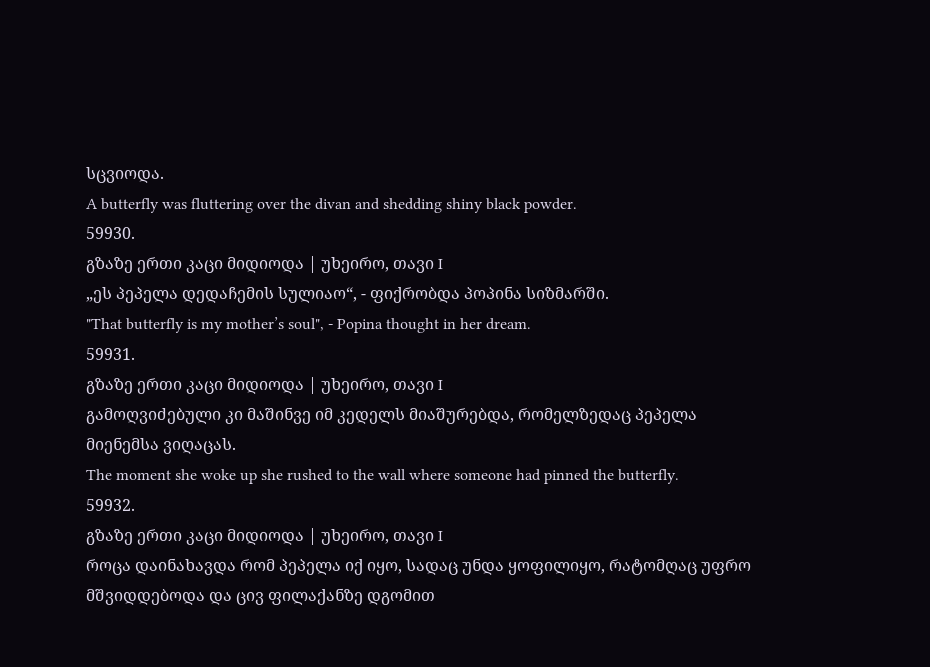სცვიოდა.
A butterfly was fluttering over the divan and shedding shiny black powder.
59930.
გზაზე ერთი კაცი მიდიოდა | უხეირო, თავი I
„ეს პეპელა დედაჩემის სულიაო“, - ფიქრობდა პოპინა სიზმარში.
"That butterfly is my mother’s soul", - Popina thought in her dream.
59931.
გზაზე ერთი კაცი მიდიოდა | უხეირო, თავი I
გამოღვიძებული კი მაშინვე იმ კედელს მიაშურებდა, რომელზედაც პეპელა მიენემსა ვიღაცას.
The moment she woke up she rushed to the wall where someone had pinned the butterfly.
59932.
გზაზე ერთი კაცი მიდიოდა | უხეირო, თავი I
როცა დაინახავდა რომ პეპელა იქ იყო, სადაც უნდა ყოფილიყო, რატომღაც უფრო მშვიდდებოდა და ცივ ფილაქანზე დგომით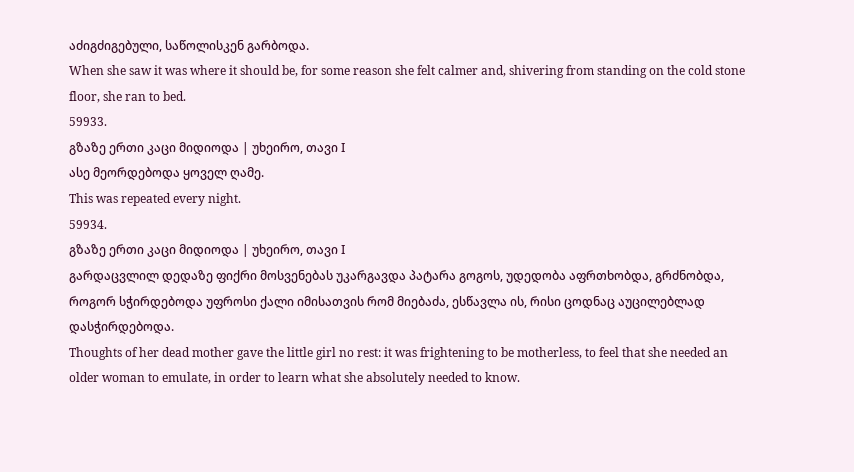აძიგძიგებული, საწოლისკენ გარბოდა.
When she saw it was where it should be, for some reason she felt calmer and, shivering from standing on the cold stone floor, she ran to bed.
59933.
გზაზე ერთი კაცი მიდიოდა | უხეირო, თავი I
ასე მეორდებოდა ყოველ ღამე.
This was repeated every night.
59934.
გზაზე ერთი კაცი მიდიოდა | უხეირო, თავი I
გარდაცვლილ დედაზე ფიქრი მოსვენებას უკარგავდა პატარა გოგოს, უდედობა აფრთხობდა, გრძნობდა, როგორ სჭირდებოდა უფროსი ქალი იმისათვის რომ მიებაძა, ესწავლა ის, რისი ცოდნაც აუცილებლად დასჭირდებოდა.
Thoughts of her dead mother gave the little girl no rest: it was frightening to be motherless, to feel that she needed an older woman to emulate, in order to learn what she absolutely needed to know.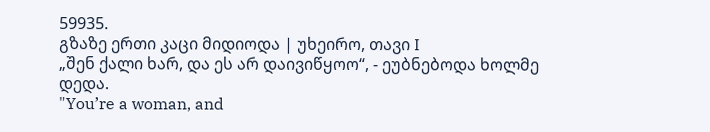59935.
გზაზე ერთი კაცი მიდიოდა | უხეირო, თავი I
„შენ ქალი ხარ, და ეს არ დაივიწყოო“, - ეუბნებოდა ხოლმე დედა.
"You’re a woman, and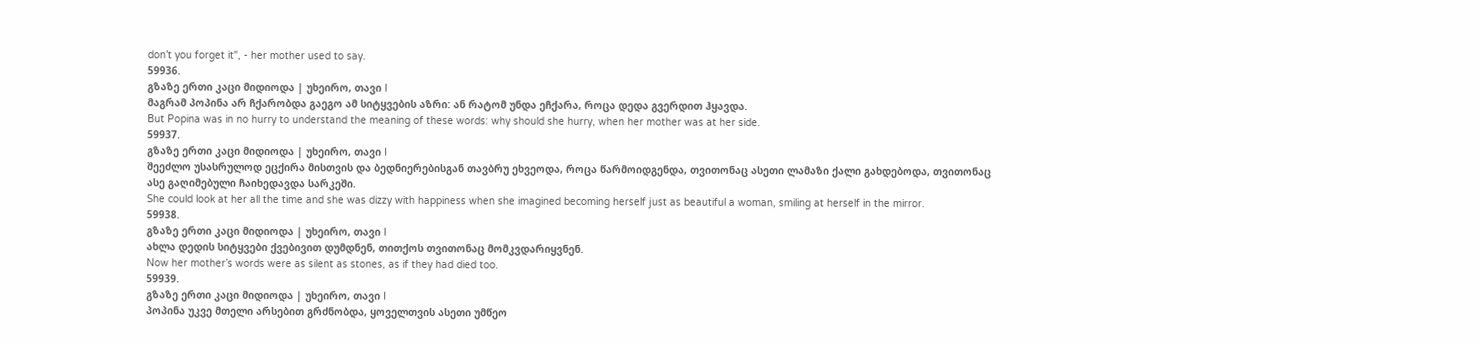don’t you forget it", - her mother used to say.
59936.
გზაზე ერთი კაცი მიდიოდა | უხეირო, თავი I
მაგრამ პოპინა არ ჩქარობდა გაეგო ამ სიტყვების აზრი: ან რატომ უნდა ეჩქარა, როცა დედა გვერდით ჰყავდა.
But Popina was in no hurry to understand the meaning of these words: why should she hurry, when her mother was at her side.
59937.
გზაზე ერთი კაცი მიდიოდა | უხეირო, თავი I
შეეძლო უსასრულოდ ეცქირა მისთვის და ბედნიერებისგან თავბრუ ეხვეოდა, როცა წარმოიდგენდა, თვითონაც ასეთი ლამაზი ქალი გახდებოდა, თვითონაც ასე გაღიმებული ჩაიხედავდა სარკეში.
She could look at her all the time and she was dizzy with happiness when she imagined becoming herself just as beautiful a woman, smiling at herself in the mirror.
59938.
გზაზე ერთი კაცი მიდიოდა | უხეირო, თავი I
ახლა დედის სიტყვები ქვებივით დუმდნენ, თითქოს თვითონაც მომკვდარიყვნენ.
Now her mother’s words were as silent as stones, as if they had died too.
59939.
გზაზე ერთი კაცი მიდიოდა | უხეირო, თავი I
პოპინა უკვე მთელი არსებით გრძნობდა, ყოველთვის ასეთი უმწეო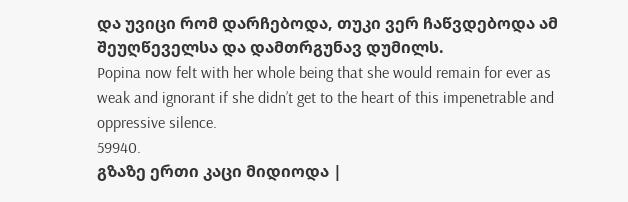და უვიცი რომ დარჩებოდა, თუკი ვერ ჩაწვდებოდა ამ შეუღწეველსა და დამთრგუნავ დუმილს.
Popina now felt with her whole being that she would remain for ever as weak and ignorant if she didn’t get to the heart of this impenetrable and oppressive silence.
59940.
გზაზე ერთი კაცი მიდიოდა |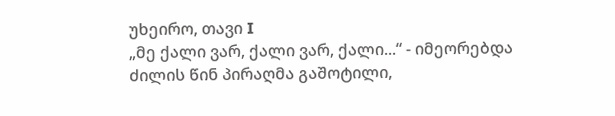უხეირო, თავი I
„მე ქალი ვარ, ქალი ვარ, ქალი...“ - იმეორებდა ძილის წინ პირაღმა გაშოტილი,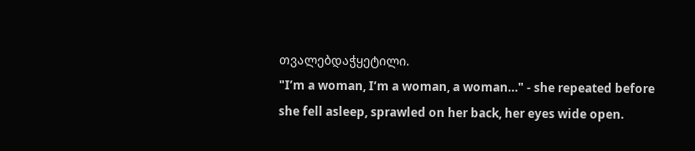თვალებდაჭყეტილი.
"I’m a woman, I’m a woman, a woman…" - she repeated before she fell asleep, sprawled on her back, her eyes wide open.